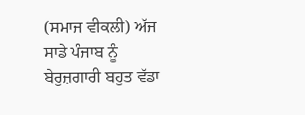(ਸਮਾਜ ਵੀਕਲੀ) ਅੱਜ ਸਾਡੇ ਪੰਜਾਬ ਨੂੰ ਬੇਰੁਜ਼ਗਾਰੀ ਬਹੁਤ ਵੱਡਾ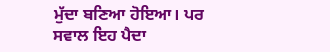ਮੁੱਦਾ ਬਣਿਆ ਹੋਇਆ। ਪਰ ਸਵਾਲ ਇਹ ਪੈਦਾ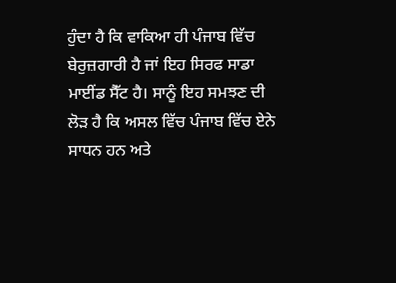ਹੁੰਦਾ ਹੈ ਕਿ ਵਾਕਿਆ ਹੀ ਪੰਜਾਬ ਵਿੱਚ ਬੇਰੁਜ਼ਗਾਰੀ ਹੈ ਜਾਂ ਇਹ ਸਿਰਫ ਸਾਡਾ ਮਾਈਂਡ ਸੈੱਟ ਹੈ। ਸਾਨੂੰ ਇਹ ਸਮਝਣ ਦੀ ਲੋੜ ਹੈ ਕਿ ਅਸਲ ਵਿੱਚ ਪੰਜਾਬ ਵਿੱਚ ਏਨੇ ਸਾਧਨ ਹਨ ਅਤੇ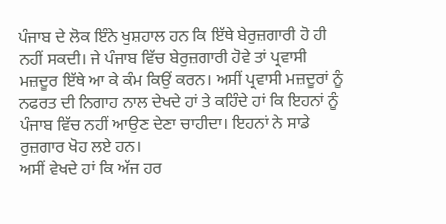ਪੰਜਾਬ ਦੇ ਲੋਕ ਇੰਨੇ ਖੁਸ਼ਹਾਲ ਹਨ ਕਿ ਇੱਥੇ ਬੇਰੁਜ਼ਗਾਰੀ ਹੋ ਹੀ ਨਹੀਂ ਸਕਦੀ। ਜੇ ਪੰਜਾਬ ਵਿੱਚ ਬੇਰੁਜ਼ਗਾਰੀ ਹੋਵੇ ਤਾਂ ਪ੍ਰਵਾਸੀ ਮਜ਼ਦੂਰ ਇੱਥੇ ਆ ਕੇ ਕੰਮ ਕਿਉਂ ਕਰਨ। ਅਸੀਂ ਪ੍ਰਵਾਸੀ ਮਜ਼ਦੂਰਾਂ ਨੂੰ ਨਫਰਤ ਦੀ ਨਿਗਾਹ ਨਾਲ ਦੇਖਦੇ ਹਾਂ ਤੇ ਕਹਿੰਦੇ ਹਾਂ ਕਿ ਇਹਨਾਂ ਨੂੰ ਪੰਜਾਬ ਵਿੱਚ ਨਹੀਂ ਆਉਣ ਦੇਣਾ ਚਾਹੀਦਾ। ਇਹਨਾਂ ਨੇ ਸਾਡੇ ਰੁਜ਼ਗਾਰ ਖੋਹ ਲਏ ਹਨ।
ਅਸੀਂ ਵੇਖਦੇ ਹਾਂ ਕਿ ਅੱਜ ਹਰ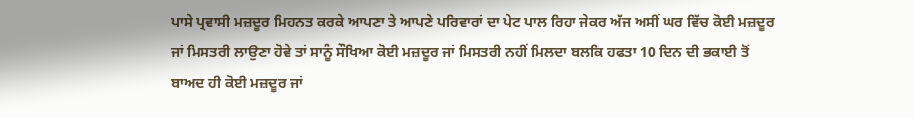ਪਾਸੇ ਪ੍ਰਵਾਸੀ ਮਜ਼ਦੂਰ ਮਿਹਨਤ ਕਰਕੇ ਆਪਣਾ ਤੇ ਆਪਣੇ ਪਰਿਵਾਰਾਂ ਦਾ ਪੇਟ ਪਾਲ ਰਿਹਾ ਜੇਕਰ ਅੱਜ ਅਸੀਂ ਘਰ ਵਿੱਚ ਕੋਈ ਮਜ਼ਦੂਰ ਜਾਂ ਮਿਸਤਰੀ ਲਾਉਣਾ ਹੋਵੇ ਤਾਂ ਸਾਨੂੰ ਸੌਖਿਆ ਕੋਈ ਮਜ਼ਦੂਰ ਜਾਂ ਮਿਸਤਰੀ ਨਹੀਂ ਮਿਲਦਾ ਬਲਕਿ ਹਫਤਾ 10 ਦਿਨ ਦੀ ਭਕਾਈ ਤੋਂ ਬਾਅਦ ਹੀ ਕੋਈ ਮਜ਼ਦੂਰ ਜਾਂ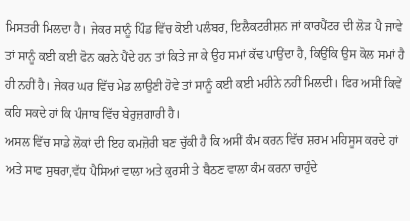ਮਿਸਤਰੀ ਮਿਲਦਾ ਹੈ। ਜੇਕਰ ਸਾਨੂੰ ਪਿੰਡ ਵਿੱਚ ਕੋਈ ਪਲੰਬਰ, ਇਲੈਕਟਰੀਸ਼ਨ ਜਾਂ ਕਾਰਪੈਂਟਰ ਦੀ ਲੋੜ ਪੈ ਜਾਵੇ ਤਾਂ ਸਾਨੂੰ ਕਈ ਕਈ ਫੋਨ ਕਰਨੇ ਪੈਂਦੇ ਹਨ ਤਾਂ ਕਿਤੇ ਜਾ ਕੇ ਉਹ ਸਮਾਂ ਕੱਢ ਪਾਉਂਦਾ ਹੈ, ਕਿਉਂਕਿ ਉਸ ਕੋਲ ਸਮਾਂ ਹੈ ਹੀ ਨਹੀਂ ਹੈ। ਜੇਕਰ ਘਰ ਵਿੱਚ ਮੇਡ ਲਾਉਣੀ ਹੋਵੇ ਤਾਂ ਸਾਨੂੰ ਕਈ ਕਈ ਮਹੀਨੇ ਨਹੀਂ ਮਿਲਦੀ। ਫਿਰ ਅਸੀਂ ਕਿਵੇਂ ਕਹਿ ਸਕਦੇ ਹਾਂ ਕਿ ਪੰਜਾਬ ਵਿੱਚ ਬੇਰੁਜ਼ਗਾਰੀ ਹੈ।
ਅਸਲ ਵਿੱਚ ਸਾਡੇ ਲੋਕਾਂ ਦੀ ਇਹ ਕਮਜ਼ੋਰੀ ਬਣ ਚੁੱਕੀ ਹੈ ਕਿ ਅਸੀਂ ਕੰਮ ਕਰਨ ਵਿੱਚ ਸ਼ਰਮ ਮਹਿਸੂਸ ਕਰਦੇ ਹਾਂ ਅਤੇ ਸਾਫ ਸੁਥਰਾ,ਵੱਧ ਪੈਸਿਆਂ ਵਾਲਾ ਅਤੇ ਕੁਰਸੀ ਤੇ ਬੈਠਣ ਵਾਲਾ ਕੰਮ ਕਰਨਾ ਚਾਹੁੰਦੇ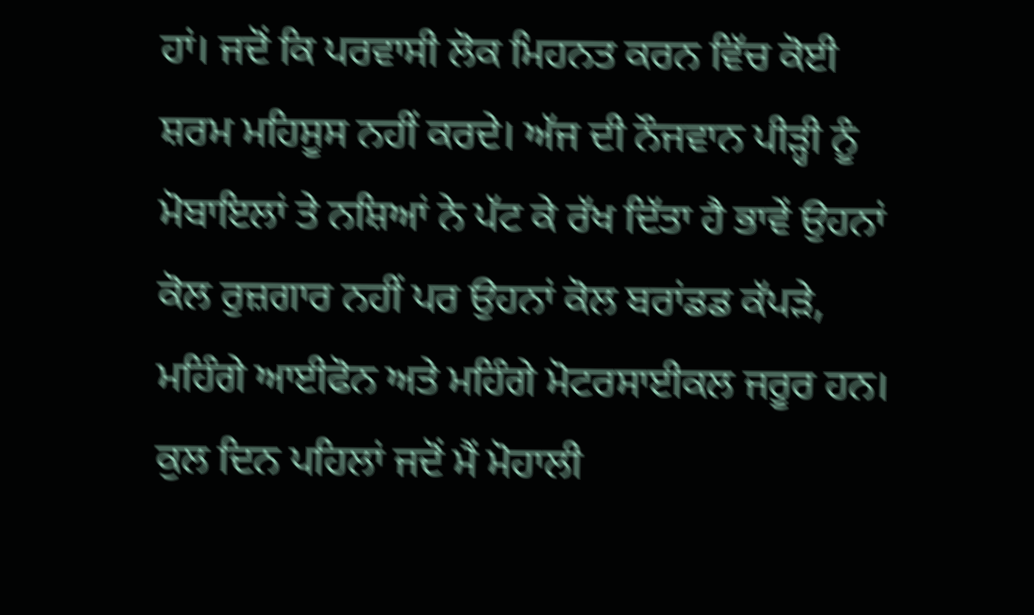ਹਾਂ। ਜਦੋਂ ਕਿ ਪਰਵਾਸੀ ਲੋਕ ਮਿਹਨਤ ਕਰਨ ਵਿੱਚ ਕੋਈ ਸ਼ਰਮ ਮਹਿਸੂਸ ਨਹੀਂ ਕਰਦੇ। ਅੱਜ ਦੀ ਨੌਜਵਾਨ ਪੀੜ੍ਹੀ ਨੂੰ ਮੋਬਾਇਲਾਂ ਤੇ ਨਸ਼ਿਆਂ ਨੇ ਪੱਟ ਕੇ ਰੱਖ ਦਿੱਤਾ ਹੈ ਭਾਵੇਂ ਉਹਨਾਂ ਕੋਲ ਰੁਜ਼ਗਾਰ ਨਹੀਂ ਪਰ ਉਹਨਾਂ ਕੋਲ ਬਰਾਂਡਡ ਕੱਪੜੇ, ਮਹਿੰਗੇ ਆਈਫੋਨ ਅਤੇ ਮਹਿੰਗੇ ਮੋਟਰਸਾਈਕਲ ਜਰੂਰ ਹਨ। ਕੁਲ ਦਿਨ ਪਹਿਲਾਂ ਜਦੋਂ ਮੈਂ ਮੋਹਾਲੀ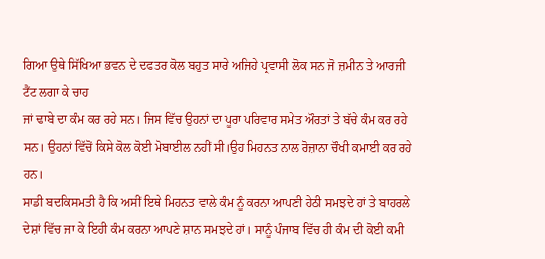ਗਿਆ ਉਥੇ ਸਿੱਖਿਆ ਭਵਨ ਦੇ ਦਫਤਰ ਕੋਲ ਬਹੁਤ ਸਾਰੇ ਅਜਿਹੇ ਪ੍ਰਵਾਸੀ ਲੋਕ ਸਨ ਜੋ ਜ਼ਮੀਨ ਤੇ ਆਰਜੀ ਟੈਂਟ ਲਗਾ ਕੇ ਚਾਹ
ਜਾਂ ਢਾਬੇ ਦਾ ਕੰਮ ਕਰ ਰਹੇ ਸਨ। ਜਿਸ ਵਿੱਚ ਉਹਨਾਂ ਦਾ ਪੂਰਾ ਪਰਿਵਾਰ ਸਮੇਤ ਔਰਤਾਂ ਤੇ ਬੱਚੇ ਕੰਮ ਕਰ ਰਹੇ ਸਨ। ਉਹਨਾਂ ਵਿੱਚੋਂ ਕਿਸੇ ਕੋਲ ਕੋਈ ਮੋਬਾਈਲ ਨਹੀਂ ਸੀ।ਉਹ ਮਿਹਨਤ ਨਾਲ ਰੋਜ਼ਾਨਾ ਚੌਖੀ ਕਮਾਈ ਕਰ ਰਹੇ ਹਨ।
ਸਾਡੀ ਬਦਕਿਸਮਤੀ ਹੈ ਕਿ ਅਸੀਂ ਇਥੇ ਮਿਹਨਤ ਵਾਲੇ ਕੰਮ ਨੂੰ ਕਰਨਾ ਆਪਣੀ ਹੇਠੀ ਸਮਝਦੇ ਹਾਂ ਤੇ ਬਾਹਰਲੇ ਦੇਸ਼ਾਂ ਵਿੱਚ ਜਾ ਕੇ ਇਹੀ ਕੰਮ ਕਰਨਾ ਆਪਣੇ ਸ਼ਾਨ ਸਮਝਦੇ ਹਾਂ। ਸਾਨੂੰ ਪੰਜਾਬ ਵਿੱਚ ਹੀ ਕੰਮ ਦੀ ਕੋਈ ਕਮੀ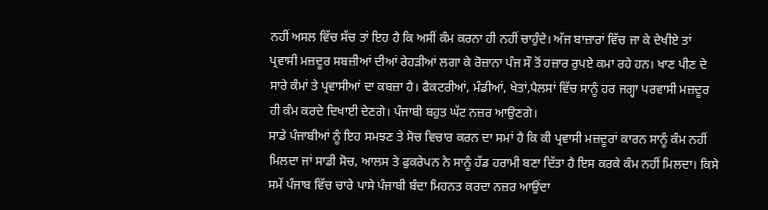ਨਹੀਂ ਅਸਲ ਵਿੱਚ ਸੱਚ ਤਾਂ ਇਹ ਹੈ ਕਿ ਅਸੀਂ ਕੰਮ ਕਰਨਾ ਹੀ ਨਹੀਂ ਚਾਹੁੰਦੇ। ਅੱਜ ਬਾਜ਼ਾਰਾਂ ਵਿੱਚ ਜਾ ਕੇ ਦੇਖੀਏ ਤਾਂ ਪ੍ਰਵਾਸੀ ਮਜ਼ਦੂਰ ਸਬਜ਼ੀਆਂ ਦੀਆਂ ਰੇਹੜੀਆਂ ਲਗਾ ਕੇ ਰੋਜ਼ਾਨਾ ਪੰਜ ਸੌ ਤੋਂ ਹਜ਼ਾਰ ਰੁਪਏ ਕਮਾ ਰਹੇ ਹਨ। ਖਾਣ ਪੀਣ ਦੇ ਸਾਰੇ ਕੰਮਾਂ ਤੇ ਪ੍ਰਵਾਸੀਆਂ ਦਾ ਕਬਜ਼ਾ ਹੈ। ਫੈਕਟਰੀਆਂ, ਮੰਡੀਆਂ, ਖੇਤਾਂ,ਪੈਲਸਾਂ ਵਿੱਚ ਸਾਨੂੰ ਹਰ ਜਗ੍ਹਾ ਪਰਵਾਸੀ ਮਜ਼ਦੂਰ ਹੀ ਕੰਮ ਕਰਦੇ ਦਿਖਾਈ ਦੇਣਗੇ। ਪੰਜਾਬੀ ਬਹੁਤ ਘੱਟ ਨਜ਼ਰ ਆਉਣਗੇ।
ਸਾਡੇ ਪੰਜਾਬੀਆਂ ਨੂੰ ਇਹ ਸਮਝਣ ਤੇ ਸੋਚ ਵਿਚਾਰ ਕਰਨ ਦਾ ਸਮਾਂ ਹੈ ਕਿ ਕੀ ਪ੍ਰਵਾਸੀ ਮਜ਼ਦੂਰਾਂ ਕਾਰਨ ਸਾਨੂੰ ਕੰਮ ਨਹੀਂ ਮਿਲਦਾ ਜਾਂ ਸਾਡੀ ਸੋਚ, ਆਲਸ ਤੇ ਫੁਕਰੇਪਨ ਨੇ ਸਾਨੂੰ ਹੱਡ ਹਰਾਮੀ ਬਣਾ ਦਿੱਤਾ ਹੈ ਇਸ ਕਰਕੇ ਕੰਮ ਨਹੀਂ ਮਿਲਦਾ। ਕਿਸੇ ਸਮੇਂ ਪੰਜਾਬ ਵਿੱਚ ਚਾਰੇ ਪਾਸੇ ਪੰਜਾਬੀ ਬੰਦਾ ਮਿਹਨਤ ਕਰਦਾ ਨਜ਼ਰ ਆਉਂਦਾ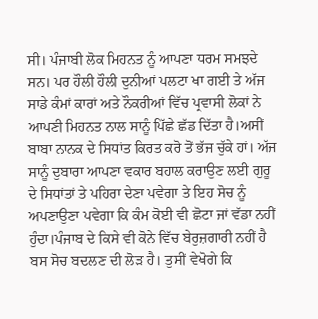ਸੀ। ਪੰਜਾਬੀ ਲੋਕ ਮਿਹਨਤ ਨੂੰ ਆਪਣਾ ਧਰਮ ਸਮਝਦੇ ਸਨ। ਪਰ ਹੌਲੀ ਹੌਲੀ ਦੁਨੀਆਂ ਪਲਟਾ ਖਾ ਗਈ ਤੇ ਅੱਜ ਸਾਡੇ ਕੰਮਾਂ ਕਾਰਾਂ ਅਤੇ ਨੌਕਰੀਆਂ ਵਿੱਚ ਪ੍ਰਵਾਸੀ ਲੋਕਾਂ ਨੇ ਆਪਣੀ ਮਿਹਨਤ ਨਾਲ ਸਾਨੂੰ ਪਿੱਛੇ ਛੱਡ ਦਿੱਤਾ ਹੈ।ਅਸੀਂ ਬਾਬਾ ਨਾਨਕ ਦੇ ਸਿਧਾਂਤ ਕਿਰਤ ਕਰੋ ਤੋਂ ਭੱਜ ਚੁੱਕੇ ਹਾਂ। ਅੱਜ ਸਾਨੂੰ ਦੁਬਾਰਾ ਆਪਣਾ ਵਕਾਰ ਬਹਾਲ ਕਰਾਉਣ ਲਈ ਗੁਰੂ ਦੇ ਸਿਧਾਂਤਾਂ ਤੇ ਪਹਿਰਾ ਦੇਣਾ ਪਵੇਗਾ ਤੇ ਇਹ ਸੋਚ ਨੂੰ ਅਪਣਾਉਣਾ ਪਵੇਗਾ ਕਿ ਕੰਮ ਕੋਈ ਵੀ ਛੋਟਾ ਜਾਂ ਵੱਡਾ ਨਹੀਂ ਹੁੰਦਾ।ਪੰਜਾਬ ਦੇ ਕਿਸੇ ਵੀ ਕੋਨੇ ਵਿੱਚ ਬੇਰੁਜ਼ਗਾਰੀ ਨਹੀਂ ਹੈ ਬਸ ਸੋਚ ਬਦਲਣ ਦੀ ਲੋੜ ਹੈ। ਤੁਸੀਂ ਵੇਖੋਗੇ ਕਿ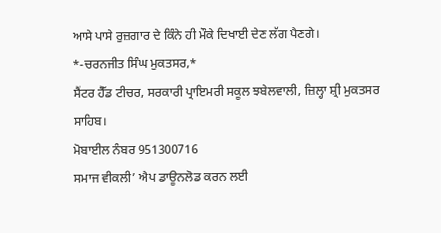ਆਸੇ ਪਾਸੇ ਰੁਜ਼ਗਾਰ ਦੇ ਕਿੰਨੇ ਹੀ ਮੌਕੇ ਦਿਖਾਈ ਦੇਣ ਲੱਗ ਪੈਣਗੇ।
*-ਚਰਨਜੀਤ ਸਿੰਘ ਮੁਕਤਸਰ,*
ਸੈਂਟਰ ਹੈੱਡ ਟੀਚਰ, ਸਰਕਾਰੀ ਪ੍ਰਾਇਮਰੀ ਸਕੂਲ ਝਬੇਲਵਾਲੀ, ਜ਼ਿਲ੍ਹਾ ਸ਼੍ਰੀ ਮੁਕਤਸਰ ਸਾਹਿਬ।
ਮੋਬਾਈਲ ਨੰਬਰ 951300716
ਸਮਾਜ ਵੀਕਲੀ’ ਐਪ ਡਾਊਨਲੋਡ ਕਰਨ ਲਈ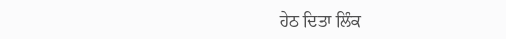ਹੇਠ ਦਿਤਾ ਲਿੰਕ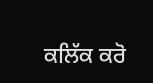ਕਲਿੱਕ ਕਰੋ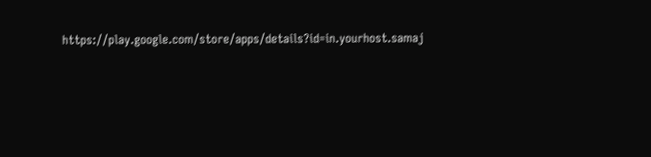https://play.google.com/store/apps/details?id=in.yourhost.samaj